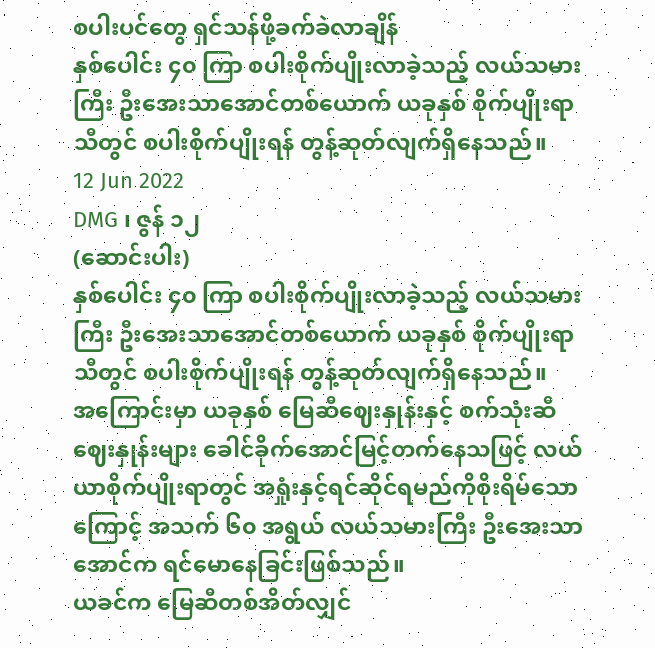စပါးပင်တွေ ရှင်သန်ဖို့ခက်ခဲလာချိန်
နှစ်ပေါင်း ၄၀ ကြာ စပါးစိုက်ပျိုးလာခဲ့သည့် လယ်သမားကြီး ဦးအေးသာအောင်တစ်ယောက် ယခုနှစ် စိုက်ပျိုးရာသီတွင် စပါးစိုက်ပျိုးရန် တွန့်ဆုတ်လျက်ရှိနေသည်။
12 Jun 2022
DMG ၊ ဇွန် ၁၂
(ဆောင်းပါး)
နှစ်ပေါင်း ၄၀ ကြာ စပါးစိုက်ပျိုးလာခဲ့သည့် လယ်သမားကြီး ဦးအေးသာအောင်တစ်ယောက် ယခုနှစ် စိုက်ပျိုးရာသီတွင် စပါးစိုက်ပျိုးရန် တွန့်ဆုတ်လျက်ရှိနေသည်။
အကြောင်းမှာ ယခုနှစ် မြေဆီဈေးနှုန်းနှင့် စက်သုံးဆီဈေးနှုန်းများ ခေါင်ခိုက်အောင်မြင့်တက်နေသဖြင့် လယ်ယာစိုက်ပျိုးရာတွင် အရှုံးနှင့်ရင်ဆိုင်ရမည်ကိုစိုးရိမ်သောကြောင့် အသက် ၆၀ အရွယ် လယ်သမားကြီး ဦးအေးသာအောင်က ရင်မောနေခြင်းဖြစ်သည်။
ယခင်က မြေဆီတစ်အိတ်လျှင်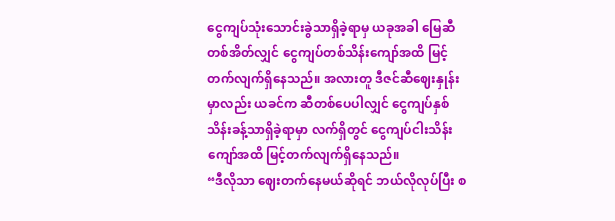ငွေကျပ်သုံးသောင်းခွဲသာရှိခဲ့ရာမှ ယခုအခါ မြေဆီတစ်အိတ်လျှင် ငွေကျပ်တစ်သိန်းကျော်အထိ မြင့်တက်လျက်ရှိနေသည်။ အလားတူ ဒီဇင်ဆီဈေးနှုန်းမှာလည်း ယခင်က ဆီတစ်ပေပါလျှင် ငွေကျပ်နှစ်သိန်းခန့်သာရှိခဲ့ရာမှာ လက်ရှိတွင် ငွေကျပ်ငါးသိန်းကျော်အထိ မြင့်တက်လျက်ရှိနေသည်။
“ဒီလိုသာ ဈေးတက်နေမယ်ဆိုရင် ဘယ်လိုလုပ်ပြီး စ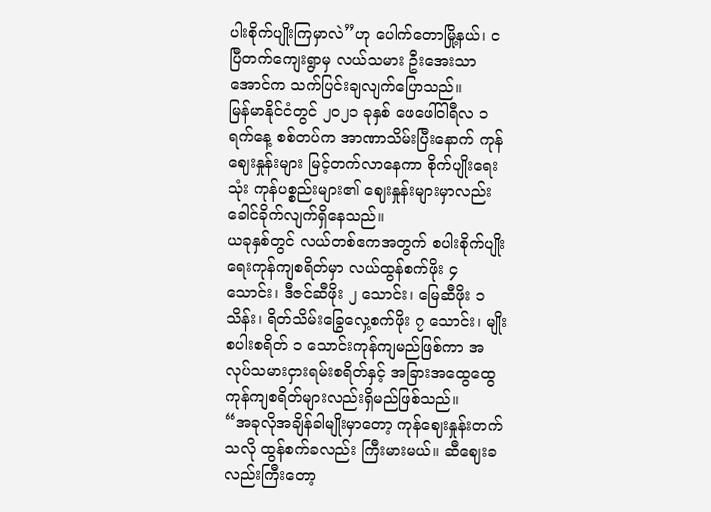ပါးစိုက်ပျိုးကြမှာလဲ”ဟု ပေါက်တောမြို့နယ်၊ ငပြီတက်ကျေးရွာမှ လယ်သမား ဦးအေးသာအောင်က သက်ပြင်းချလျက်ပြောသည်။
မြန်မာနိုင်ငံတွင် ၂၀၂၁ ခုနှစ် ဖေဖေါ်ဝါရီလ ၁ ရက်နေ့ စစ်တပ်က အာဏာသိမ်းပြီးနောက် ကုန်ဈေးနှုန်းများ မြင့်တက်လာနေကာ စိုက်ပျိုးရေးသုံး ကုန်ပစ္စည်းများ၏ ဈေးနှုန်းများမှာလည်း ခေါင်ခိုက်လျက်ရှိနေသည်။
ယခုနှစ်တွင် လယ်တစ်ဧကအတွက် စပါးစိုက်ပျိုးရေးကုန်ကျစရိတ်မှာ လယ်ထွန်စက်ဖိုး ၄ သောင်း၊ ဒီဇင်ဆီဖိုး ၂ သောင်း၊ မြေဆီဖိုး ၁ သိန်း၊ ရိတ်သိမ်းခြွေလှေ့စက်ဖိုး ၇ သောင်း၊ မျိုးစပါးစရိတ် ၁ သောင်းကုန်ကျမည်ဖြစ်ကာ အလုပ်သမားငှားရမ်းစရိတ်နှင့် အခြားအထွေထွေကုန်ကျစရိတ်များလည်းရှိမည်ဖြစ်သည်။
“အခုလိုအချိန်ခါမျိုးမှာတော့ ကုန်ဈေးနှုန်းတက်သလို ထွန်စက်ခလည်း ကြီးမားမယ်။ ဆီဈေးခလည်းကြီးတော့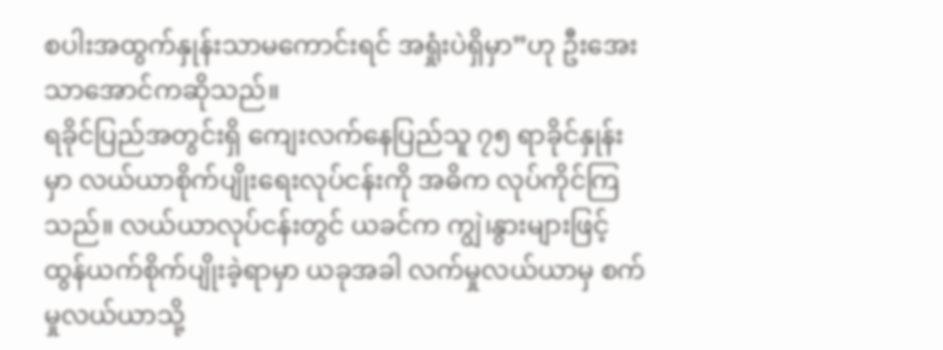စပါးအထွက်နှုန်းသာမကောင်းရင် အရှုံးပဲရှိမှာ”ဟု ဦးအေးသာအောင်ကဆိုသည်။
ရခိုင်ပြည်အတွင်းရှိ ကျေးလက်နေပြည်သူ ၇၅ ရာခိုင်နှုန်းမှာ လယ်ယာစိုက်ပျိုးရေးလုပ်ငန်းကို အဓိက လုပ်ကိုင်ကြသည်။ လယ်ယာလုပ်ငန်းတွင် ယခင်က ကျွဲ၊နွားများဖြင့် ထွန်ယက်စိုက်ပျိုးခဲ့ရာမှာ ယခုအခါ လက်မှုလယ်ယာမှ စက်မှုလယ်ယာသို့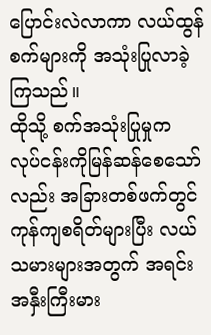ပြောင်းလဲလာကာ လယ်ထွန်စက်များကို အသုံးပြုလာခဲ့ကြသည်။
ထိုသို့ စက်အသုံးပြုမှုက လုပ်ငန်းကိုမြန်ဆန်စေသော်လည်း အခြားတစ်ဖက်တွင် ကုန်ကျစရိတ်များပြီး လယ်သမားများအတွက် အရင်းအနှီးကြီးမား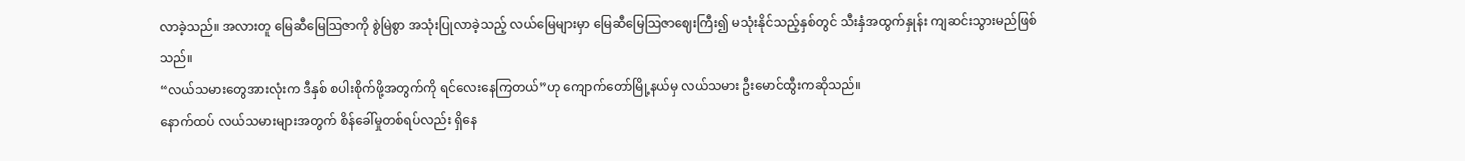လာခဲ့သည်။ အလားတူ မြေဆီမြေသြဇာကို စွဲမြဲစွာ အသုံးပြုလာခဲ့သည့် လယ်မြေများမှာ မြေဆီမြေသြဇာဈေးကြီး၍ မသုံးနိုင်သည့်နှစ်တွင် သီးနှံအထွက်နှုန်း ကျဆင်းသွားမည်ဖြစ်သည်။
“လယ်သမားတွေအားလုံးက ဒီနှစ် စပါးစိုက်ဖို့အတွက်ကို ရင်လေးနေကြတယ်”ဟု ကျောက်တော်မြို့နယ်မှ လယ်သမား ဦးမောင်ထွီးကဆိုသည်။
နောက်ထပ် လယ်သမားများအတွက် စိန်ခေါ်မှုတစ်ရပ်လည်း ရှိနေ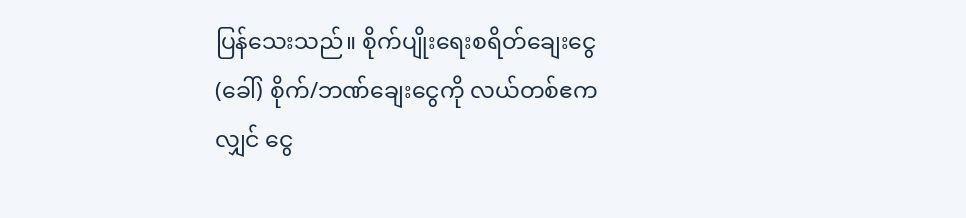ပြန်သေးသည်။ စိုက်ပျိုးရေးစရိတ်ချေးငွေ (ခေါ်) စိုက်/ဘဏ်ချေးငွေကို လယ်တစ်ဧကလျှင် ငွေ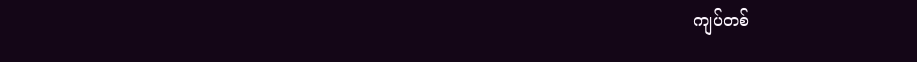ကျပ်တစ်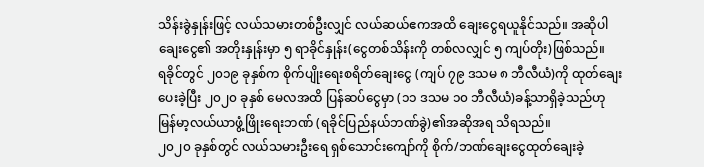သိန်းခွဲနှုန်းဖြင့် လယ်သမားတစ်ဦးလျှင် လယ်ဆယ်ဧကအထိ ချေးငွေရယူနိုင်သည်။ အဆိုပါချေးငွေ၏ အတိုးနှုန်းမှာ ၅ ရာခိုင်နှုန်း(ငွေတစ်သိန်းကို တစ်လလျှင် ၅ ကျပ်တိုး)ဖြစ်သည်။
ရခိုင်တွင် ၂၀၁၉ ခုနှစ်က စိုက်ပျိုးရေးစရိတ်ချေးငွေ (ကျပ် ၇၉ ဒသမ ၈ ဘီလီယံ)ကို ထုတ်ချေးပေးခဲ့ပြီး ၂၀၂၀ ခုနှစ် မေလအထိ ပြန်ဆပ်ငွေမှာ (၁၁ ဒသမ ၁၀ ဘီလီယံ)ခန့်သာရှိခဲ့သည်ဟု မြန်မာ့လယ်ယာဖွံ့ဖြိုးရေးဘဏ် (ရခိုင်ပြည်နယ်ဘဏ်ခွဲ)၏အဆိုအရ သိရသည်။
၂၀၂၀ ခုနှစ်တွင် လယ်သမားဦးရေ ရှစ်သောင်းကျော်ကို စိုက်/ဘဏ်ချေးငွေထုတ်ချေးခဲ့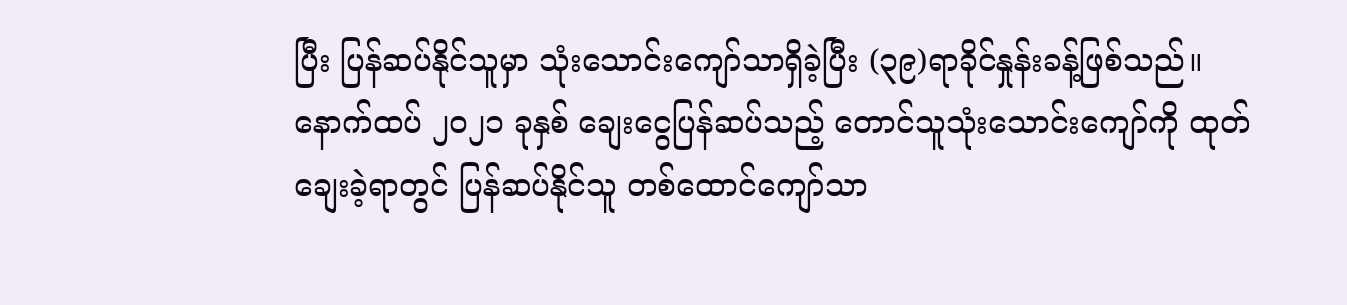ပြီး ပြန်ဆပ်နိုင်သူမှာ သုံးသောင်းကျော်သာရှိခဲ့ပြီး (၃၉)ရာခိုင်နှုန်းခန့်ဖြစ်သည်။ နောက်ထပ် ၂၀၂၁ ခုနှစ် ချေးငွေပြန်ဆပ်သည့် တောင်သူသုံးသောင်းကျော်ကို ထုတ်ချေးခဲ့ရာတွင် ပြန်ဆပ်နိုင်သူ တစ်ထောင်ကျော်သာ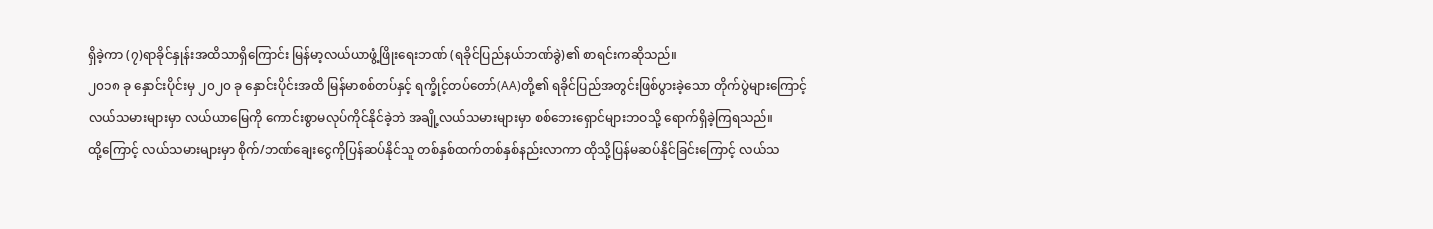ရှိခဲ့ကာ (၇)ရာခိုင်နှုန်းအထိသာရှိကြောင်း မြန်မာ့လယ်ယာဖွံ့ဖြိုးရေးဘဏ် (ရခိုင်ပြည်နယ်ဘဏ်ခွဲ)၏ စာရင်းကဆိုသည်။
၂၀၁၈ ခု နှောင်းပိုင်းမှ ၂၀၂၀ ခု နှောင်းပိုင်းအထိ မြန်မာစစ်တပ်နှင့် ရက္ခိုင့်တပ်တော်(AA)တို့၏ ရခိုင်ပြည်အတွင်းဖြစ်ပွားခဲ့သော တိုက်ပွဲများကြောင့် လယ်သမားများမှာ လယ်ယာမြေကို ကောင်းစွာမလုပ်ကိုင်နိုင်ခဲ့ဘဲ အချို့လယ်သမားများမှာ စစ်ဘေးရှောင်များဘဝသို့ ရောက်ရှိခဲ့ကြရသည်။
ထို့ကြောင့် လယ်သမားများမှာ စိုက်/ဘဏ်ချေးငွေကိုပြန်ဆပ်နိုင်သူ တစ်နှစ်ထက်တစ်နှစ်နည်းလာကာ ထိုသို့ပြန်မဆပ်နိုင်ခြင်းကြောင့် လယ်သ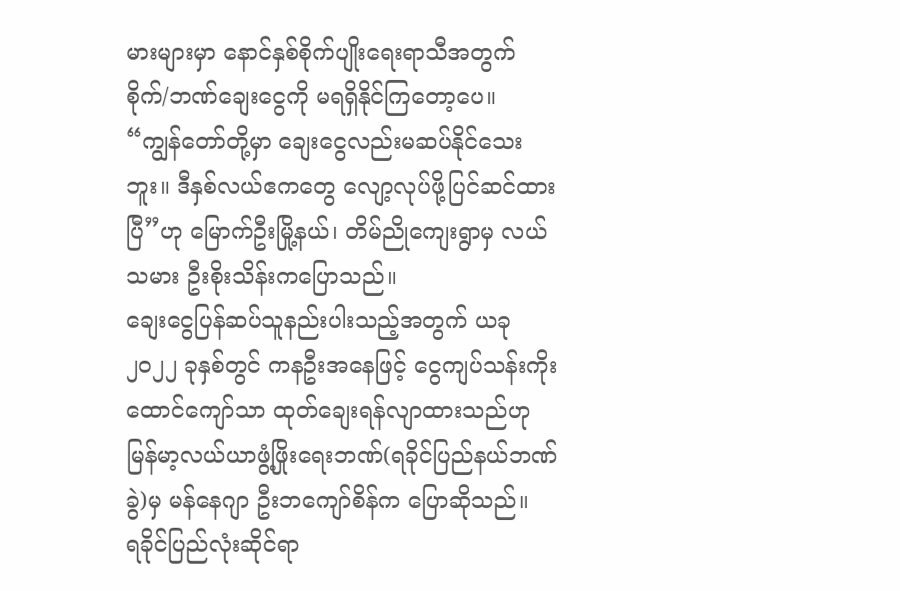မားများမှာ နောင်နှစ်စိုက်ပျိုးရေးရာသီအတွက် စိုက်/ဘဏ်ချေးငွေကို မရရှိနိုင်ကြတော့ပေ။
“ကျွန်တော်တို့မှာ ချေးငွေလည်းမဆပ်နိုင်သေးဘူး။ ဒီနှစ်လယ်ဧကတွေ လျော့လုပ်ဖို့ပြင်ဆင်ထားပြီ”ဟု မြောက်ဦးမြို့နယ်၊ တိမ်ညိုကျေးရွာမှ လယ်သမား ဦးစိုးသိန်းကပြောသည်။
ချေးငွေပြန်ဆပ်သူနည်းပါးသည့်အတွက် ယခု ၂၀၂၂ ခုနှစ်တွင် ကနဦးအနေဖြင့် ငွေကျပ်သန်းကိုးထောင်ကျော်သာ ထုတ်ချေးရန်လျာထားသည်ဟု မြန်မာ့လယ်ယာဖွံ့ဖြိုးရေးဘဏ်(ရခိုင်ပြည်နယ်ဘဏ်ခွဲ)မှ မန်နေဂျာ ဦးဘကျော်စိန်က ပြောဆိုသည်။
ရခိုင်ပြည်လုံးဆိုင်ရာ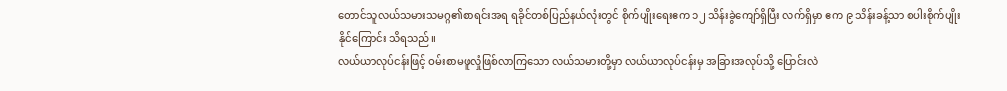တောင်သူလယ်သမားသမဂ္ဂ၏စာရင်းအရ ရခိုင်တစ်ပြည်နယ်လုံးတွင် စိုက်ပျိုးရေးဧက ၁၂ သိန်းခွဲကျော်ရှိပြီး လက်ရှိမှာ ဧက ၉ သိန်းခန့်သာ စပါးစိုက်ပျိုးနိုင်ကြောင်း သိရသည်။
လယ်ယာလုပ်ငန်းဖြင့် ဝမ်းစာမဖူလှုံဖြစ်လာကြသော လယ်သမားတို့မှာ လယ်ယာလုပ်ငန်းမှ အခြားအလုပ်သို့ ပြောင်းလဲ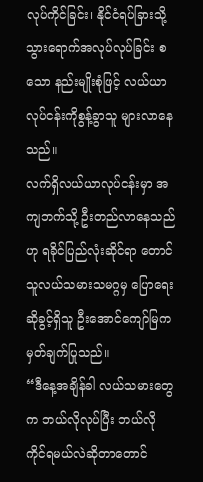လုပ်ကိုင်ခြင်း၊ နိုင်ငံရပ်ခြားသို့ သွားရောက်အလုပ်လုပ်ခြင်း စသော နည်းမျိုးစုံဖြင့် လယ်ယာလုပ်ငန်းကိုစွန့်ခွာသူ များလာနေသည်။
လက်ရှိလယ်ယာလုပ်ငန်းမှာ အကျဘက်သို့ ဦးတည်လာနေသည်ဟု ရခိုင်ပြည်လုံးဆိုင်ရာ တောင်သူလယ်သမားသမဂ္ဂမှ ပြောရေးဆိုခွင့်ရှိသူ ဦးအောင်ကျော်မြက မှတ်ချက်ပြုသည်။
“ဒီနေ့အချိန်ခါ လယ်သမားတွေက ဘယ်လိုလုပ်ပြီး ဘယ်လိုကိုင်ရမယ်လဲဆိုတာတောင်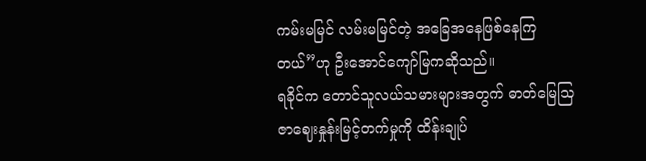ကမ်းမမြင် လမ်းမမြင်တဲ့ အခြေအနေဖြစ်နေကြတယ်”ဟု ဦးအောင်ကျော်မြကဆိုသည်။
ရခိုင်က တောင်သူလယ်သမားများအတွက် ဓာတ်မြေသြဇာဈေးနှုန်းမြင့်တက်မှုကို ထိန်းချုပ်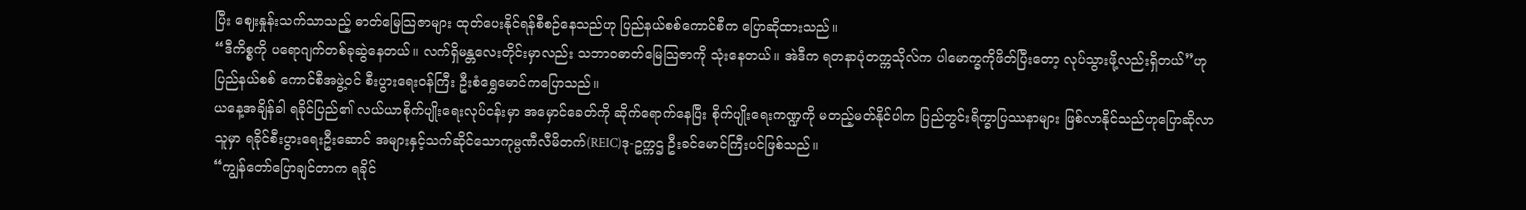ပြီး ဈေးနှုန်းသက်သာသည့် ဓာတ်မြေသြဇာများ ထုတ်ပေးနိုင်ရန်စီစဉ်နေသည်ဟု ပြည်နယ်စစ်ကောင်စီက ပြောဆိုထားသည်။
“ဒီကိစ္စကို ပရောဂျက်တစ်ခုဆွဲနေတယ်။ လက်ရှိမန္တလေးတိုင်းမှာလည်း သဘာဝဓာတ်မြေသြဇာကို သုံးနေတယ်။ အဲဒီက ရတနာပုံတက္ကသိုလ်က ပါမောက္ခကိုဖိတ်ပြီးတော့ လုပ်သွားဖို့လည်းရှိတယ်”ဟု ပြည်နယ်စစ် ကောင်စီအဖွဲ့ဝင် စီးပွားရေးဝန်ကြီး ဦးစံရွှေမောင်ကပြောသည်။
ယနေ့အချိန်ခါ ရခိုင်ပြည်၏ လယ်ယာစိုက်ပျိုးရေးလုပ်ငန်းမှာ အမှောင်ခေတ်ကို ဆိုက်ရောက်နေပြီး စိုက်ပျိုးရေးကဏ္ဍကို မတည့်မတ်နိုင်ပါက ပြည်တွင်းရိက္ခာပြဿနာများ ဖြစ်လာနိုင်သည်ဟုပြောဆိုလာသူမှာ ရခိုင်စီးပွားရေးဦးဆောင် အများနှင့်သက်ဆိုင်သောကုမ္ပဏီလီမိတက်(REIC)ဒု-ဥက္ကဌ ဦးခင်မောင်ကြီးပင်ဖြစ်သည်။
“ကျွန်တော်ပြောချင်တာက ရခိုင်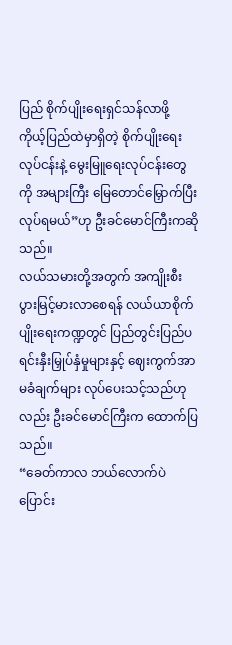ပြည် စိုက်ပျိုးရေးရှင်သန်လာဖို့ ကိုယ့်ပြည်ထဲမှာရှိတဲ့ စိုက်ပျိုးရေးလုပ်ငန်းနဲ့ မွေးမြူရေးလုပ်ငန်းတွေကို အများကြီး မြေတောင်မြှောက်ပြီးလုပ်ရမယ်”ဟု ဦးခင်မောင်ကြီးကဆိုသည်။
လယ်သမားတို့အတွက် အကျိုးစီးပွားမြင့်မားလာစေရန် လယ်ယာစိုက်ပျိုးရေးကဏ္ဍတွင် ပြည်တွင်းပြည်ပ ရင်းနှီးမြှုပ်နှံမှုများနှင့် ဈေးကွက်အာမခံချက်များ လုပ်ပေးသင့်သည်ဟုလည်း ဦးခင်မောင်ကြီးက ထောက်ပြသည်။
“ခေတ်ကာလ ဘယ်လောက်ပဲပြောင်း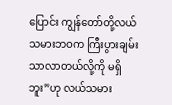ပြောင်း ကျွန်တော်တို့လယ်သမားဘဝက ကြီးပွားချမ်းသာလာတယ်လို့ကို မရှိဘူး”ဟု လယ်သမား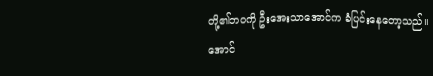တို့၏ဘဝကို ဦးအေးသာအောင်က ခံပြင်းနေတော့သည်။
အောင်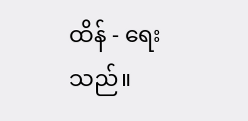ထိန် - ရေးသည်။